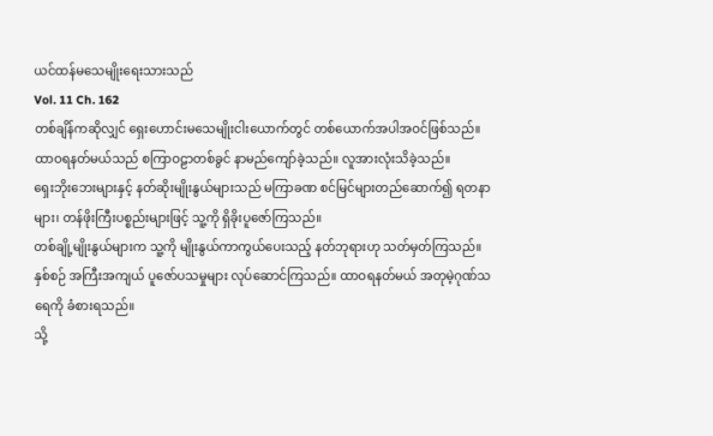ယင်ထန်မသေမျိုးရေးသားသည်
Vol. 11 Ch. 162
တစ်ချိန်ကဆိုလျှင် ရှေးဟောင်းမသေမျိုးငါးယောက်တွင် တစ်ယောက်အပါအဝင်ဖြစ်သည်။ ထာဝရနတ်မယ်သည် စကြာဝဠာတစ်ခွင် နာမည်ကျော်ခဲ့သည်။ လူအားလုံးသိခဲ့သည်။
ရှေးဘိုးဘေးများနှင့် နတ်ဆိုးမျိုးနွယ်များသည် မကြာခဏ စင်မြင်များတည်ဆောက်၍ ရတနာများ၊ တန်ဖိုးကြီးပစ္စည်းများဖြင့် သူ့ကို ရှိခိုးပူဇော်ကြသည်။
တစ်ချို့မျိုးနွယ်များက သူ့ကို မျိုးနွယ်ကာကွယ်ပေးသည့် နတ်ဘုရားဟု သတ်မှတ်ကြသည်။ နှစ်စဉ် အကြီးအကျယ် ပူဇော်ပသမှုများ လုပ်ဆောင်ကြသည်။ ထာဝရနတ်မယ် အတုမဲ့ဂုဏ်သရေကို ခံစားရသည်။
သို့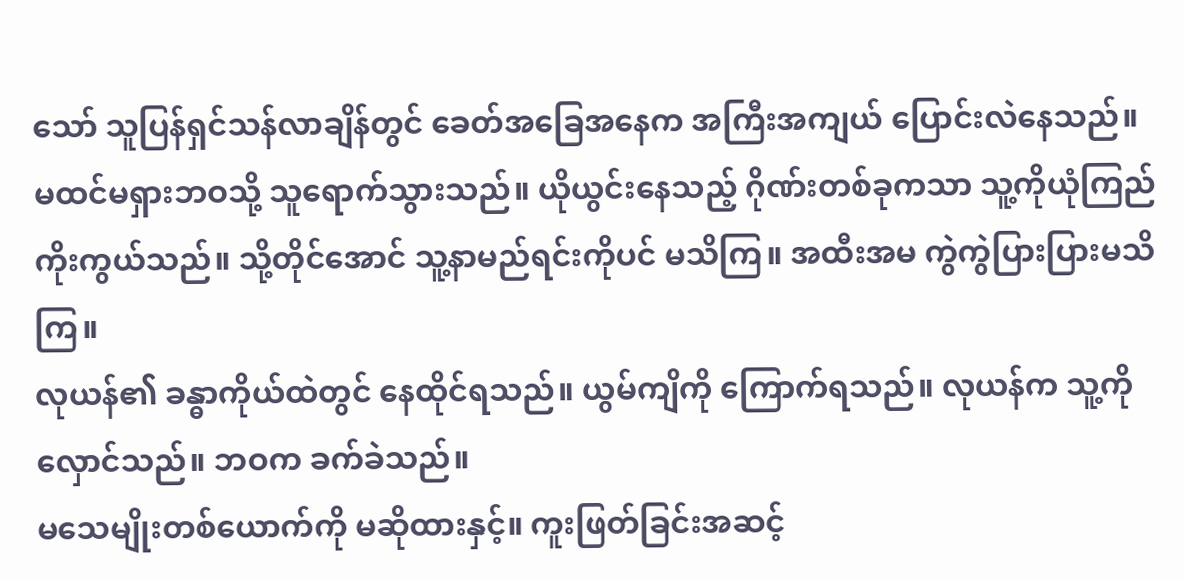သော် သူပြန်ရှင်သန်လာချိန်တွင် ခေတ်အခြေအနေက အကြီးအကျယ် ပြောင်းလဲနေသည်။ မထင်မရှားဘဝသို့ သူရောက်သွားသည်။ ယိုယွင်းနေသည့် ဂိုဏ်းတစ်ခုကသာ သူ့ကိုယုံကြည်ကိုးကွယ်သည်။ သို့တိုင်အောင် သူ့နာမည်ရင်းကိုပင် မသိကြ။ အထီးအမ ကွဲကွဲပြားပြားမသိကြ။
လုယန်၏ ခန္ဓာကိုယ်ထဲတွင် နေထိုင်ရသည်။ ယွမ်ကျိကို ကြောက်ရသည်။ လုယန်က သူ့ကိုလှောင်သည်။ ဘဝက ခက်ခဲသည်။
မသေမျိုးတစ်ယောက်ကို မဆိုထားနှင့်။ ကူးဖြတ်ခြင်းအဆင့်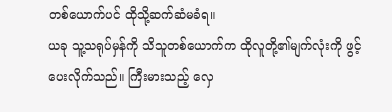တစ်ယောက်ပင် ထိုသို့ဆက်ဆံမခံရ။
ယခု သူ့သရုပ်မှန်ကို သိသူတစ်ယောက်က ထိုလူတို့၏မျက်လုံးကို ဖွင့်ပေးလိုက်သည်။ ကြီးမားသည့် လှေ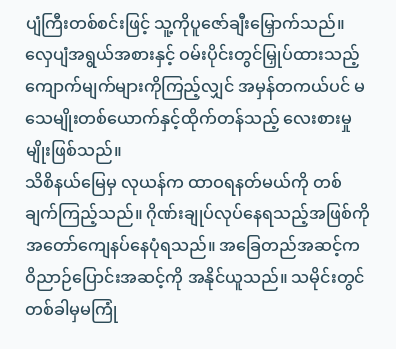ပျံကြီးတစ်စင်းဖြင့် သူ့ကိုပူဇော်ချီးမြှောက်သည်။
လှေပျံအရွယ်အစားနှင့် ဝမ်းပိုင်းတွင်မြှုပ်ထားသည့် ကျောက်မျက်များကိုကြည့်လျှင် အမှန်တကယ်ပင် မသေမျိုးတစ်ယောက်နှင့်ထိုက်တန်သည့် လေးစားမှုမျိုးဖြစ်သည်။
သိစိနယ်မြေမှ လုယန်က ထာဝရနတ်မယ်ကို တစ်ချက်ကြည့်သည်။ ဂိုဏ်းချုပ်လုပ်နေရသည့်အဖြစ်ကို အတော်ကျေနပ်နေပုံရသည်။ အခြေတည်အဆင့်က ဝိညာဉ်ပြောင်းအဆင့်ကို အနိုင်ယူသည်။ သမိုင်းတွင် တစ်ခါမှမကြုံ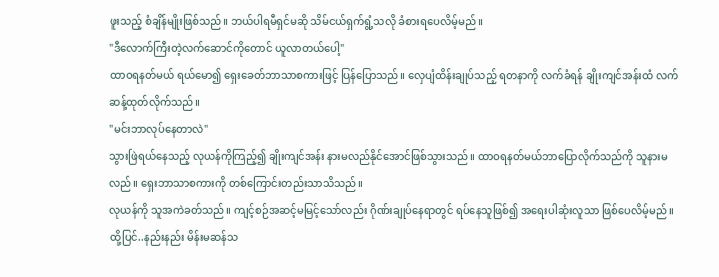ဖူးသည့် စံချိန်မျိုးဖြစ်သည်။ ဘယ်ပါရမီရှင်မဆို သိမ်ငယ်ရှက်ရွံ့သလို ခံစားရပေလိမ့်မည်။
"ဒီလောက်ကြီးတဲ့လက်ဆောင်ကိုတောင် ယူလာတယ်ပေါ့"
ထာဝရနတ်မယ် ရယ်မော၍ ရှေးခေတ်ဘာသာစကားဖြင့် ပြန်ပြောသည်။ လှေပျံထိန်းချုပ်သည့် ရတနာကို လက်ခံရန် ချိုးကျင်အန်းထံ လက်ဆန့်ထုတ်လိုက်သည်။
"မင်းဘာလုပ်နေတာလဲ"
သွားဖြဲရယ်နေသည့် လုယန်ကိုကြည့်၍ ချိုးကျင်အန်း နားမလည်နိုင်အောင်ဖြစ်သွားသည်။ ထာဝရနတ်မယ်ဘာပြောလိုက်သည်ကို သူနားမလည်။ ရှေးဘာသာစကားကို တစ်ကြောင်းတည်းသာသိသည်။
လုယန်ကို သူအကဲခတ်သည်။ ကျင့်စဉ်အဆင့်မမြင့်သော်လည်း ဂိုဏ်းချုပ်နေရာတွင် ရပ်နေသူဖြစ်၍ အရေးပါဆုံးလူသာ ဖြစ်ပေလိမ့်မည်။
ထို့ပြင်..နည်းနည်း မိန်းမဆန်သ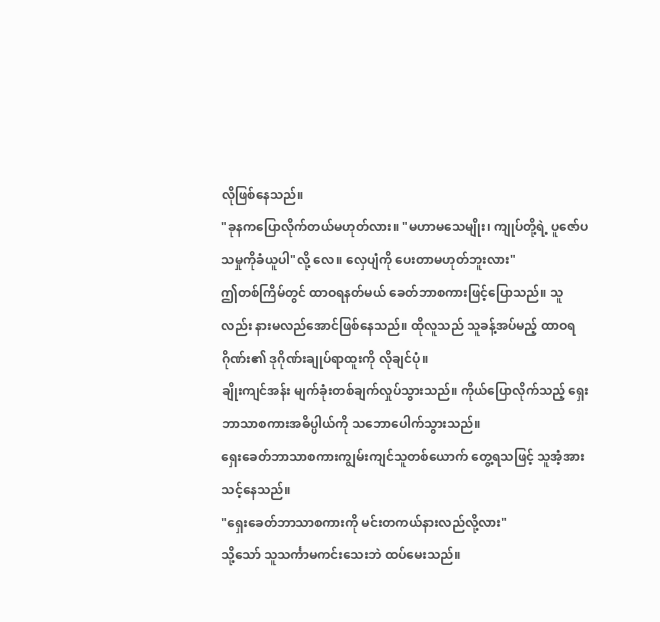လိုဖြစ်နေသည်။
"ခုနကပြောလိုက်တယ်မဟုတ်လား။ "မဟာမသေမျိုး၊ ကျုပ်တို့ရဲ့ ပူဇော်ပသမှုကိုခံယူပါ"လို့ လေ။ လှေပျံကို ပေးတာမဟုတ်ဘူးလား"
ဤတစ်ကြိမ်တွင် ထာဝရနတ်မယ် ခေတ်ဘာစကားဖြင့်ပြောသည်။ သူလည်း နားမလည်အောင်ဖြစ်နေသည်။ ထိုလူသည် သူခန့်အပ်မည့် ထာဝရဂိုဏ်း၏ ဒုဂိုဏ်းချုပ်ရာထူးကို လိုချင်ပုံ။
ချိုးကျင်အန်း မျက်ခုံးတစ်ချက်လှုပ်သွားသည်။ ကိုယ်ပြောလိုက်သည့် ရှေးဘာသာစကားအဓိပ္ပါယ်ကို သဘောပေါက်သွားသည်။
ရှေးခေတ်ဘာသာစကားကျွမ်းကျင်သူတစ်ယောက် တွေ့ရသဖြင့် သူအံ့အားသင့်နေသည်။
"ရှေးခေတ်ဘာသာစကားကို မင်းတကယ်နားလည်လို့လား"
သို့သော် သူသင်္ကာမကင်းသေးဘဲ ထပ်မေးသည်။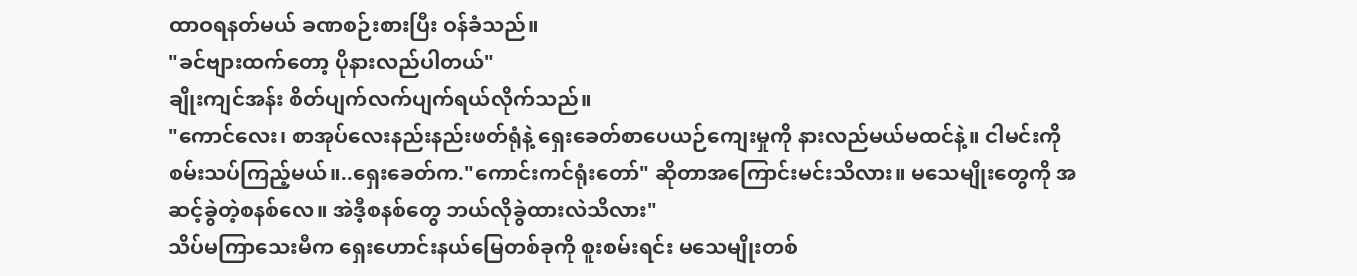ထာဝရနတ်မယ် ခဏစဉ်းစားပြီး ဝန်ခံသည်။
"ခင်ဗျားထက်တော့ ပိုနားလည်ပါတယ်"
ချိုးကျင်အန်း စိတ်ပျက်လက်ပျက်ရယ်လိုက်သည်။
"ကောင်လေး၊ စာအုပ်လေးနည်းနည်းဖတ်ရုံနဲ့ ရှေးခေတ်စာပေယဉ်ကျေးမှုကို နားလည်မယ်မထင်နဲ့။ ငါမင်းကို စမ်းသပ်ကြည့်မယ်။..ရှေးခေတ်က."ကောင်းကင်ရုံးတော်" ဆိုတာအကြောင်းမင်းသိလား။ မသေမျိုးတွေကို အဆင့်ခွဲတဲ့စနစ်လေ။ အဲဒီ့စနစ်တွေ ဘယ်လိုခွဲထားလဲသိလား"
သိပ်မကြာသေးမီက ရှေးဟောင်းနယ်မြေတစ်ခုကို စူးစမ်းရင်း မသေမျိုးတစ်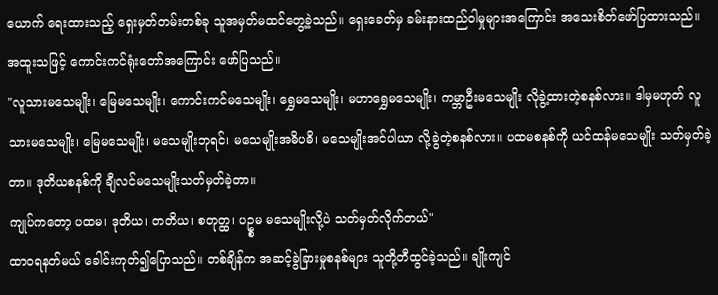ယောက် ရေးထားသည့် ရှေးမှတ်တမ်းတစ်ခု သူအမှတ်မထင်တွေ့ခဲ့သည်။ ရှေးခေတ်မှ ခမ်းနားထည်ဝါမှုများအကြောင်း အသေးစိတ်ဖော်ပြထားသည်။ အထူးသဖြင့် ကောင်းကင်ရုံးတော်အကြောင်း ဖော်ပြသည်။
"လူသားမသေမျိုး၊ မြေမသေမျိုး၊ ကောင်းကင်မသေမျိုး၊ ရွှေမသေမျိုး၊ မဟာရွှေမသေမျိုး၊ ကမ္ဘာဦးမသေမျိုး လိုခွဲ့ထားတဲ့စနစ်လား။ ဒါမှမဟုတ် လူသားမသေမျိုး၊ မြေမသေမျိုး၊ မသေမျိုးဘုရင်၊ မသေမျိုးအဓိပဓိ၊ မသေမျိုးအင်ပါယာ လို့ခွဲတဲ့စနစ်လား။ ပထမစနစ်ကို ယင်ထန်မသေမျိုး သတ်မှတ်ခဲ့တာ။ ဒုတိယစနစ်ကို ချီလင်မသေမျိုးသတ်မှတ်ခဲ့တာ။
ကျုပ်ကတော့ ပထမ၊ ဒုတိယ၊ တတိယ၊ စတုတ္ထ၊ ပဥ္စမ မသေမျိုးလို့ပဲ သတ်မှတ်လိုက်တယ်"
ထာဝရနတ်မယ် ခေါင်းကုတ်၍ပြောသည်။ တစ်ချိန်က အဆင့်ခွဲခြားမှုစနစ်များ သူတို့တီထွင်ခဲ့သည်။ ချိုးကျင်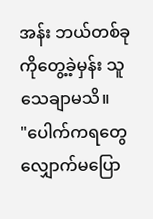အန်း ဘယ်တစ်ခုကိုတွေ့ခဲ့မှန်း သူသေချာမသိ။
"ပေါက်ကရတွေ လျှောက်မပြော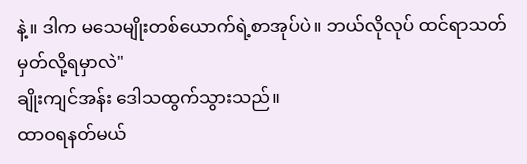နဲ့။ ဒါက မသေမျိုးတစ်ယောက်ရဲ့စာအုပ်ပဲ။ ဘယ်လိုလုပ် ထင်ရာသတ်မှတ်လို့ရမှာလဲ"
ချိုးကျင်အန်း ဒေါသထွက်သွားသည်။
ထာဝရနတ်မယ်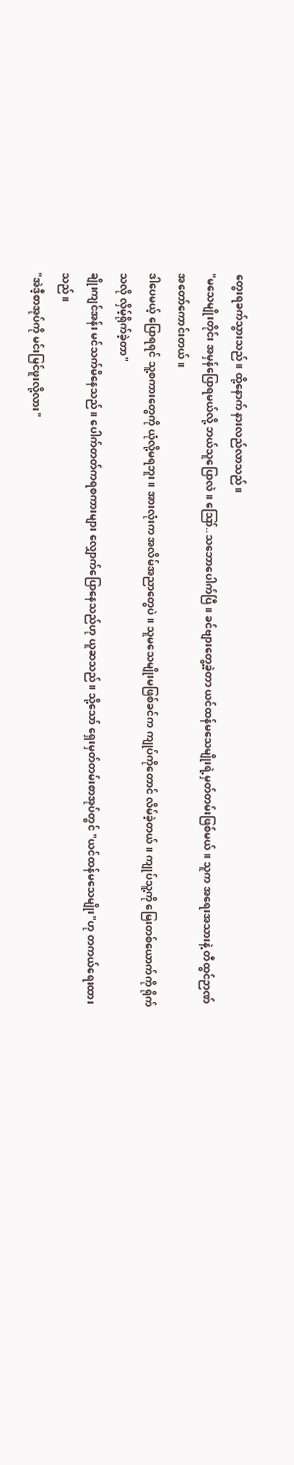တွေးရခက်သွားသည်။ ထို့နောက် နားလည်လာသည်။
"မသေမျိုးတိုင်း အမှန်ပြောရမယ်လို့ ဘယ်သူပြောလဲ။ ဪ..သဘောပေါက်ပြီ။ ခင်ဗျားတွေ့ခဲ့တာ ယင်ထန်မသေမျိုးရဲ့မှတ်တမ်းဖြစ်မယ်။ သူက အရေးအသားနဲ့ တီထွင်ဉာဏ် အတော်ကောင်းတယ်။
ဒါပေမယ့် ပြောရရင် သူ့စကားတွေကို ယုံလို့မရဘူး။ အားလုံးက အလိမ်အညာတွေပဲ။ သူမသေမျိုးမဖြစ်ခင်က ကျုပ်ကိုတောင် လိမ်ခဲ့တယ်။ ကျုပ်သူ့ကို မြေးတစ်ယောက်ကို ရိုက်သလို လှိမ့်ရိုက်ခဲ့တာ"
ချိုးကျင်အန်း မင်သက်မိနေသည်။ ပေါက်တတ်ကရစကားများ လျှောက်ပြောနေသည်ဟု ယူဆသည်။ သို့သော် ရှေးမှတ်တမ်းစာအုပ်တွင် "ယင်ထန်မသေမျိုး"ဟု တကယ်ရေးထားသည်။
"အဲဒီ့စာအုပ်ကို မင်းမြင်ဖူးလို့လား"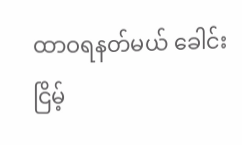ထာဝရနတ်မယ် ခေါင်းငြိမ့်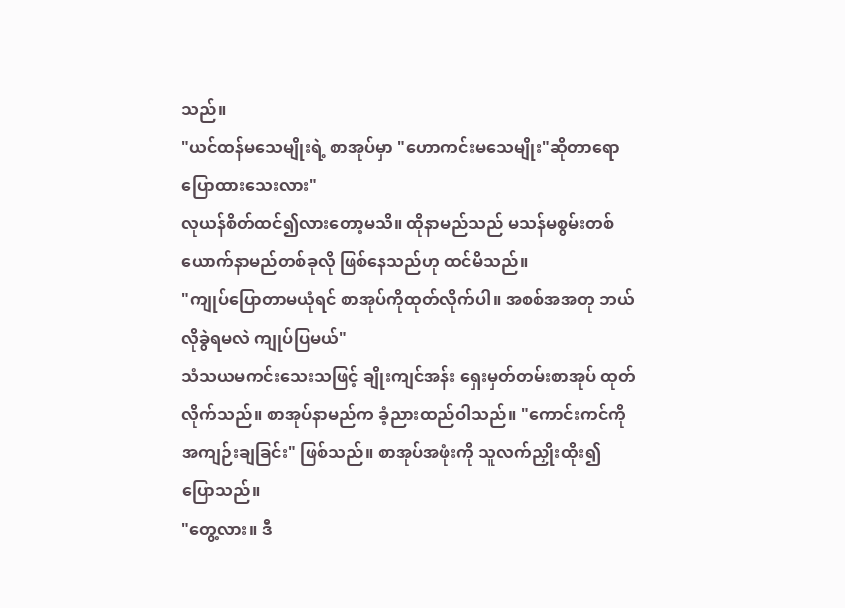သည်။
"ယင်ထန်မသေမျိုးရဲ့ စာအုပ်မှာ "ဟောကင်းမသေမျိုး"ဆိုတာရော ပြောထားသေးလား"
လုယန်စိတ်ထင်၍လားတော့မသိ။ ထိုနာမည်သည် မသန်မစွမ်းတစ်ယောက်နာမည်တစ်ခုလို ဖြစ်နေသည်ဟု ထင်မိသည်။
"ကျုပ်ပြောတာမယုံရင် စာအုပ်ကိုထုတ်လိုက်ပါ။ အစစ်အအတု ဘယ်လိုခွဲရမလဲ ကျုပ်ပြမယ်"
သံသယမကင်းသေးသဖြင့် ချိုးကျင်အန်း ရှေးမှတ်တမ်းစာအုပ် ထုတ်လိုက်သည်။ စာအုပ်နာမည်က ခံ့ညားထည်ဝါသည်။ "ကောင်းကင်ကိုအကျဉ်းချခြင်း" ဖြစ်သည်။ စာအုပ်အဖုံးကို သူလက်ညှိုးထိုး၍ ပြောသည်။
"တွေ့လား။ ဒီ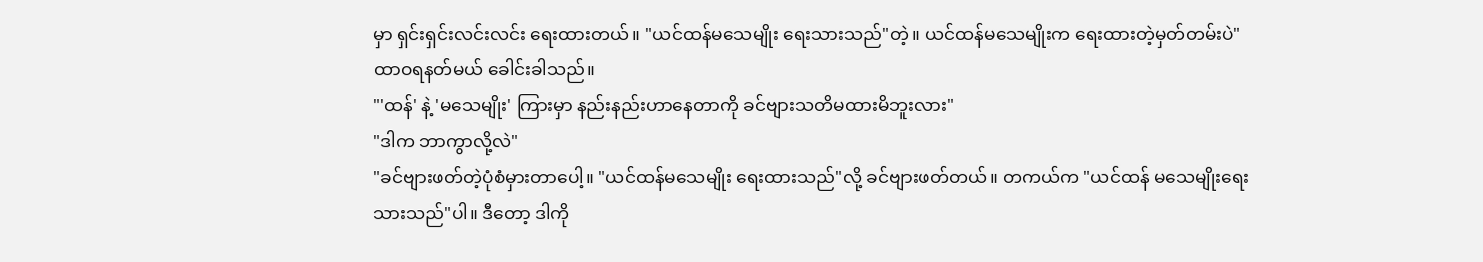မှာ ရှင်းရှင်းလင်းလင်း ရေးထားတယ်။ "ယင်ထန်မသေမျိုး ရေးသားသည်"တဲ့။ ယင်ထန်မသေမျိုးက ရေးထားတဲ့မှတ်တမ်းပဲ"
ထာဝရနတ်မယ် ခေါင်းခါသည်။
"'ထန်' နဲ့ 'မသေမျိုး' ကြားမှာ နည်းနည်းဟာနေတာကို ခင်ဗျားသတိမထားမိဘူးလား"
"ဒါက ဘာကွာလို့လဲ"
"ခင်ဗျားဖတ်တဲ့ပုံစံမှားတာပေါ့။ "ယင်ထန်မသေမျိုး ရေးထားသည်"လို့ ခင်ဗျားဖတ်တယ်။ တကယ်က "ယင်ထန် မသေမျိုးရေးသားသည်"ပါ။ ဒီတော့ ဒါကို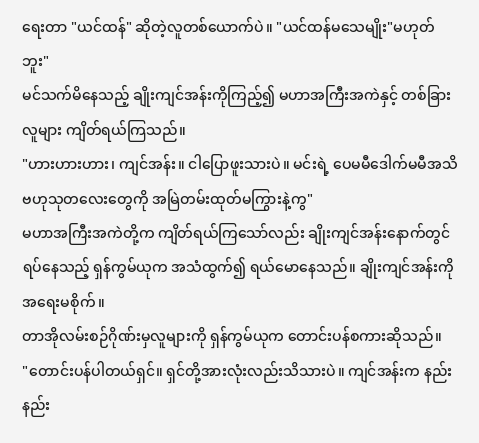ရေးတာ "ယင်ထန်" ဆိုတဲ့လူတစ်ယောက်ပဲ။ "ယင်ထန်မသေမျိုး"မဟုတ်ဘူး"
မင်သက်မိနေသည့် ချိုးကျင်အန်းကိုကြည့်၍ မဟာအကြီးအကဲနှင့် တစ်ခြားလူများ ကျိတ်ရယ်ကြသည်။
"ဟားဟားဟား၊ ကျင်အန်း။ ငါပြောဖူးသားပဲ။ မင်းရဲ့ ပေမမီဒေါက်မမီအသိဗဟုသုတလေးတွေကို အမြဲတမ်းထုတ်မကြွားနဲ့ကွ"
မဟာအကြီးအကဲတို့က ကျိတ်ရယ်ကြသော်လည်း ချိုးကျင်အန်းနောက်တွင် ရပ်နေသည့် ရှန်ကွမ်ယုက အသံထွက်၍ ရယ်မောနေသည်။ ချိုးကျင်အန်းကို အရေးမစိုက်။
တာအိုလမ်းစဉ်ဂိုဏ်းမှလူများကို ရှန်ကွမ်ယုက တောင်းပန်စကားဆိုသည်။
"တောင်းပန်ပါတယ်ရှင်။ ရှင်တို့အားလုံးလည်းသိသားပဲ။ ကျင်အန်းက နည်းနည်း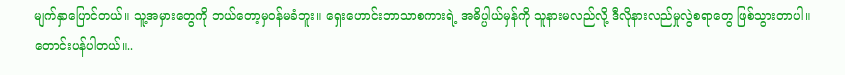မျက်နှာပြောင်တယ်။ သူ့အမှားတွေကို ဘယ်တော့မှဝန်မခံဘူး။ ရှေးဟောင်းဘာသာစကားရဲ့ အဓိပ္ပါယ်မှန်ကို သူနားမလည်လို့ ဒီလိုနားလည်မှုလွဲစရာတွေ ဖြစ်သွားတာပါ။ တောင်းပန်ပါတယ်။..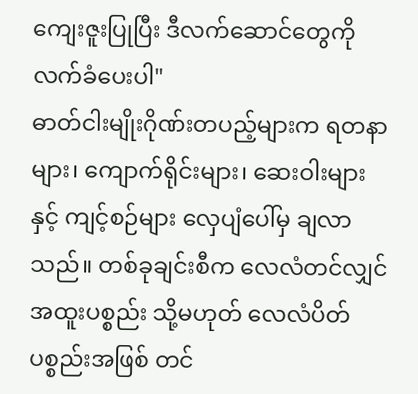ကျေးဇူးပြုပြီး ဒီလက်ဆောင်တွေကို လက်ခံပေးပါ"
ဓာတ်ငါးမျိုးဂိုဏ်းတပည့်များက ရတနာများ၊ ကျောက်ရိုင်းများ၊ ဆေးဝါးများ နှင့် ကျင့်စဉ်များ လှေပျံပေါ်မှ ချလာသည်။ တစ်ခုချင်းစီက လေလံတင်လျှင် အထူးပစ္စည်း သို့မဟုတ် လေလံပိတ်ပစ္စည်းအဖြစ် တင်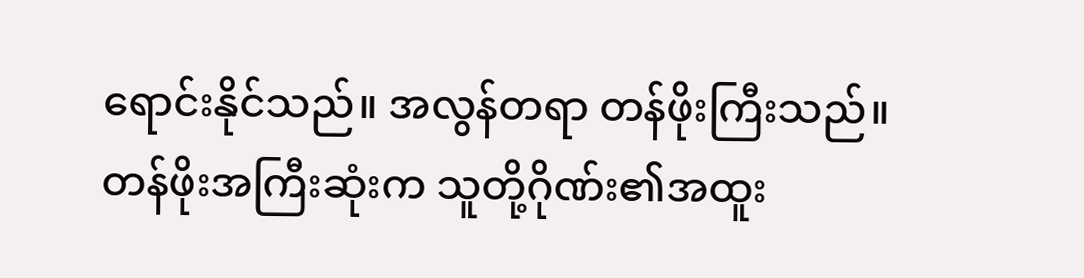ရောင်းနိုင်သည်။ အလွန်တရာ တန်ဖိုးကြီးသည်။
တန်ဖိုးအကြီးဆုံးက သူတို့ဂိုဏ်း၏အထူး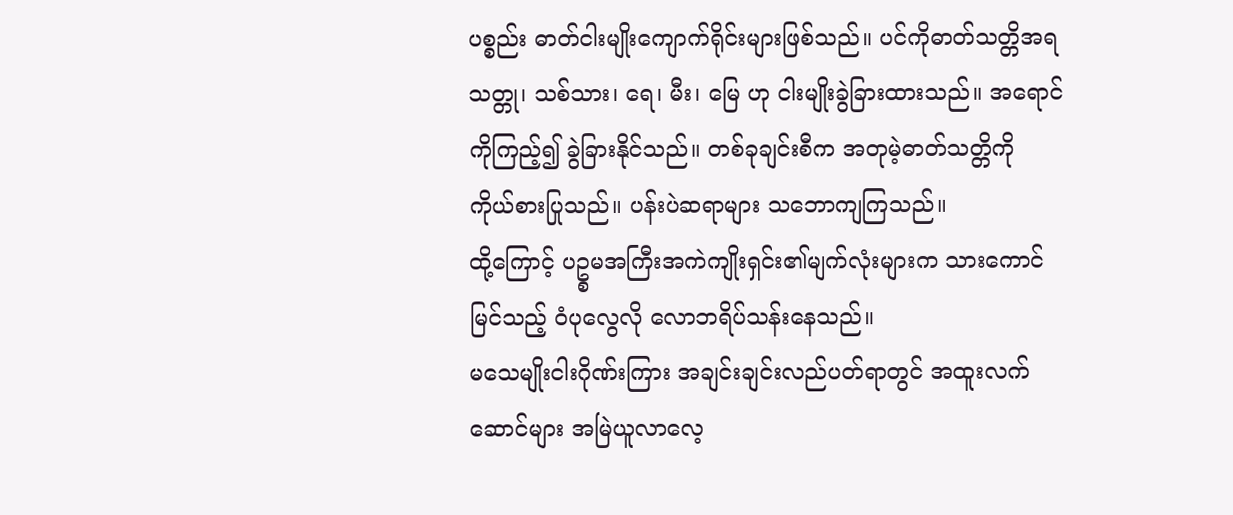ပစ္စည်း ဓာတ်ငါးမျိုးကျောက်ရိုင်းများဖြစ်သည်။ ပင်ကိုဓာတ်သတ္တိအရ သတ္တု၊ သစ်သား၊ ရေ၊ မီး၊ မြေ ဟု ငါးမျိုးခွဲခြားထားသည်။ အရောင်ကိုကြည့်၍ ခွဲခြားနိုင်သည်။ တစ်ခုချင်းစီက အတုမဲ့ဓာတ်သတ္တိကို ကိုယ်စားပြုသည်။ ပန်းပဲဆရာများ သဘောကျကြသည်။
ထို့ကြောင့် ပဥ္စမအကြီးအကဲကျိုးရှင်း၏မျက်လုံးများက သားကောင်မြင်သည့် ဝံပုလွေလို လောဘရိပ်သန်းနေသည်။
မသေမျိုးငါးဂိုဏ်းကြား အချင်းချင်းလည်ပတ်ရာတွင် အထူးလက်ဆောင်များ အမြဲယူလာလေ့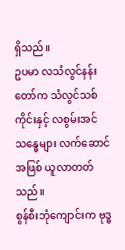ရှိသည်။
ဥပမာ လသံလွင်နန်းတော်က သံလွင်သစ်ကိုင်းနှင့် လစွမ်းအင်သန္ဓေများ လက်ဆောင်အဖြစ် ယူလာတတ်သည်။
စွန်စီးဘုံကျောင်းက ဗုဒ္ဓ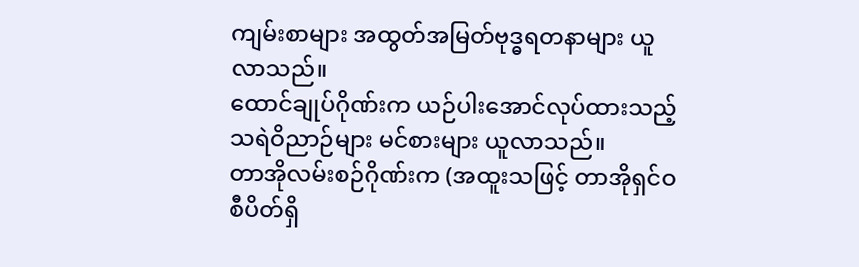ကျမ်းစာများ အထွတ်အမြတ်ဗုဒ္ဓရတနာများ ယူလာသည်။
ထောင်ချုပ်ဂိုဏ်းက ယဉ်ပါးအောင်လုပ်ထားသည့် သရဲဝိညာဉ်များ မင်စားများ ယူလာသည်။
တာအိုလမ်းစဉ်ဂိုဏ်းက (အထူးသဖြင့် တာအိုရှင်ဝစီပိတ်ရှိ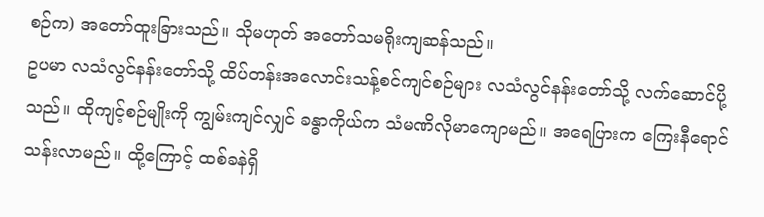စဉ်က) အတော်ထူးခြားသည်။ သိုမဟုတ် အတော်သမရိုးကျဆန်သည်။
ဥပမာ လသံလွင်နန်းတော်သို့ ထိပ်တန်းအလောင်းသန့်စင်ကျင်စဉ်များ လသံလွင်နန်းတော်သို့ လက်ဆောင်ပို့သည်။ ထိုကျင့်စဉ်မျိုးကို ကျွမ်းကျင်လျှင် ခန္ဓာကိုယ်က သံမဏိလိုမာကျောမည်။ အရေပြားက ကြေးနီရောင်သန်းလာမည်။ ထို့ကြောင့် ထစ်ခနဲရှိ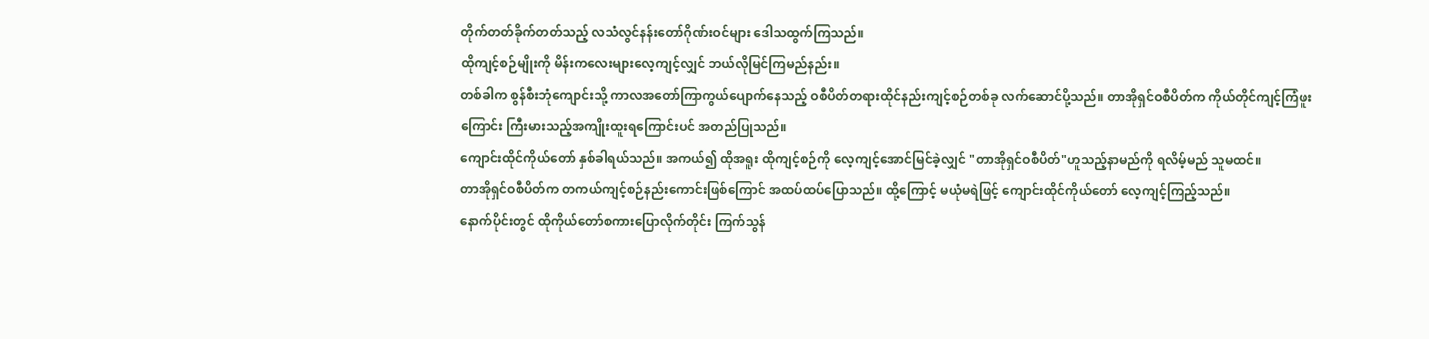တိုက်တတ်ခိုက်တတ်သည့် လသံလွင်နန်းတော်ဂိုဏ်းဝင်များ ဒေါသထွက်ကြသည်။
ထိုကျင့်စဉ်မျိုးကို မိန်းကလေးများလေ့ကျင့်လျှင် ဘယ်လိုမြင်ကြမည်နည်း။
တစ်ခါက စွန်စီးဘုံကျောင်းသို့ ကာလအတော်ကြာကွယ်ပျောက်နေသည့် ဝစီပိတ်တရားထိုင်နည်းကျင့်စဉ်တစ်ခု လက်ဆောင်ပို့သည်။ တာအိုရှင်ဝစီပိတ်က ကိုယ်တိုင်ကျင့်ကြံဖူးကြောင်း ကြီးမားသည့်အကျိုးထူးရကြောင်းပင် အတည်ပြုသည်။
ကျောင်းထိုင်ကိုယ်တော် နှစ်ခါရယ်သည်။ အကယ်၍ ထိုအရူး ထိုကျင့်စဉ်ကို လေ့ကျင့်အောင်မြင်ခဲ့လျှင် "တာအိုရှင်ဝစီပိတ်"ဟူသည့်နာမည်ကို ရလိမ့်မည် သူမထင်။
တာအိုရှင်ဝစီပိတ်က တကယ်ကျင့်စဉ်နည်းကောင်းဖြစ်ကြောင် အထပ်ထပ်ပြောသည်။ ထို့ကြောင့် မယုံမရဲဖြင့် ကျောင်းထိုင်ကိုယ်တော် လေ့ကျင့်ကြည့်သည်။
နောက်ပိုင်းတွင် ထိုကိုယ်တော်စကားပြောလိုက်တိုင်း ကြက်သွန်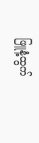ဖြူနံ့ထွက်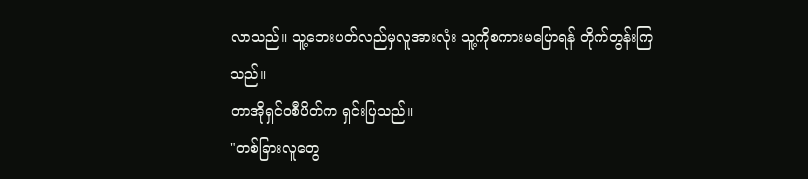လာသည်။ သူ့ဘေးပတ်လည်မှလူအားလုံး သူ့ကိုစကားမပြောရန် တိုက်တွန်းကြသည်။
တာအိုရှင်ဝစီပိတ်က ရှင်းပြသည်။
"တစ်ခြားလူတွေ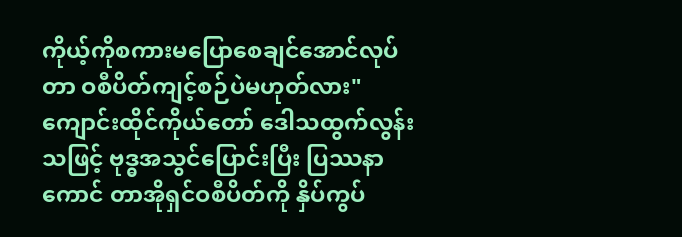ကိုယ့်ကိုစကားမပြောစေချင်အောင်လုပ်တာ ဝစီပိတ်ကျင့်စဉ်ပဲမဟုတ်လား"
ကျောင်းထိုင်ကိုယ်တော် ဒေါသထွက်လွန်းသဖြင့် ဗုဒ္ဓအသွင်ပြောင်းပြီး ပြဿနာကောင် တာအိုရှင်ဝစီပိတ်ကို နှိပ်ကွပ်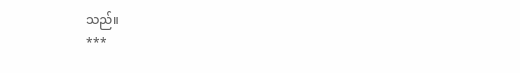သည်။
***